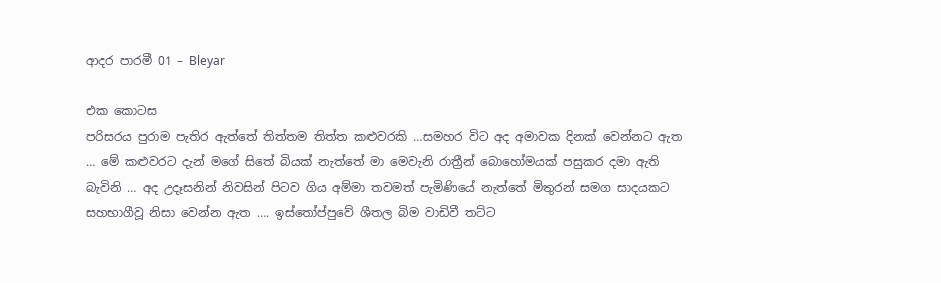ආදර පාරමී 01 – Bleyar

එක කොටස
පරිසරය පුරාම පැතිර ඇත්තේ තිත්තම තිත්ත කළුවරකි …සමහර විට අද අමාවක දිනක් වෙන්නට ඇත … මේ කළුවරට දැන් මගේ සිතේ බියක් නැත්තේ මා මෙවැනි රාත්‍රීන් බොහෝමයක් පසුකර දමා ඇති බැවිනි … අද උදෑසනින් නිවසින් පිටව ගිය අම්මා තවමත් පැමිණියේ නැත්තේ මිතුරන් සමග සාදයකට සහභාගීවූ නිසා වෙන්න ඇත …. ඉස්තෝප්පුවේ ශීතල බිම වාඩිවී තට්ට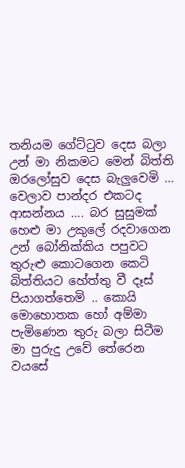තනියම ගේට්ටුව දෙස බලා උන් මා නිකමට මෙන් බිත්ති ඔරලෝසුව දෙස බැලුවෙමි … වෙලාව පාන්දර එකටද ආසන්නය …. බර සුසුමක් හෙළු මා උකුලේ රදවාගෙන උන් බෝනික්කිය පපුවට තුරුළු කොටගෙන කෙටි බිත්තියට හේත්තු වී දෑස් පියාගත්තෙමි .. කොයි මොහොතක හෝ අම්මා පැමිණෙන තුරු බලා සිටීම මා පුරුදු උවේ තේරෙන වයසේ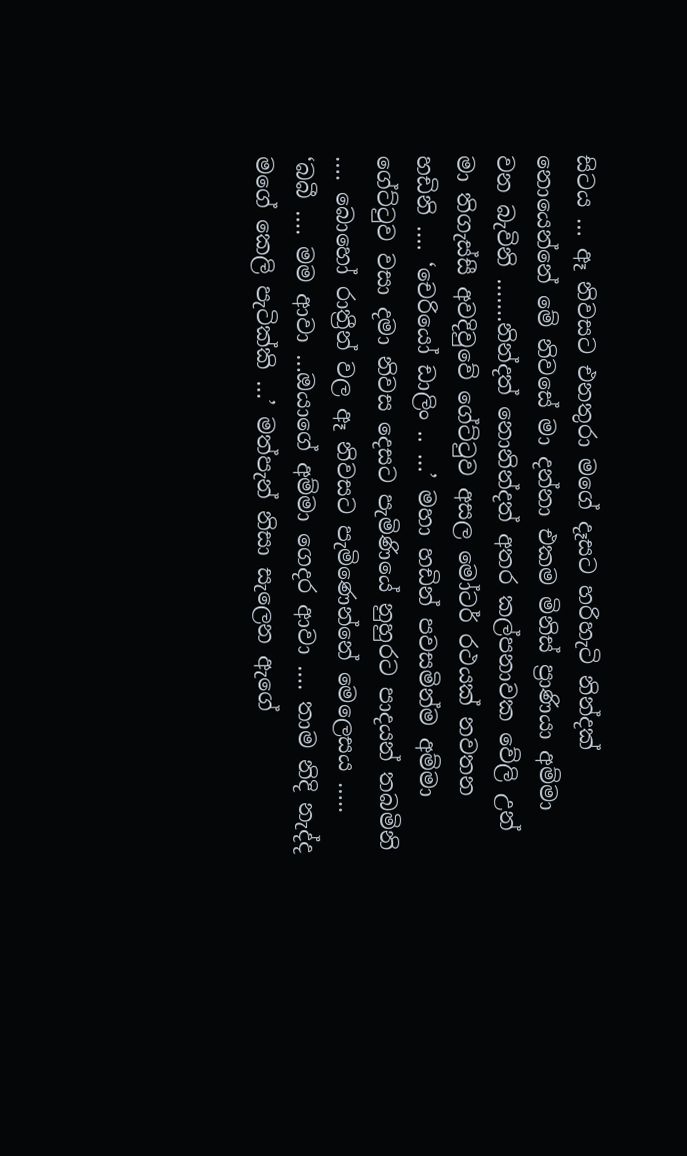සිටය … ඈ නිවසට එනතුරා මගේ දෑසට හරිහැටි නින්දක් නොයෙන්නේ මේ නිවසේ මා දන්නා එකම මිනිස් ප්‍රාණියා අම්මා වන බැවිනි …….නින්දත් නොනින්දත් අතර කල්පනාවක වේලි උන් මා තිගැස්සී අවදිවුවේ ගේට්ටුව අසල මෝටර් රථයක් නවතන හඩිනි …. ‘චෙරියෝ ඩාලිං .. …’ මහා හඩින් පවසමින්ම අම්මා ගේට්ටුව වසා දමා නිවස දෙසට පැමිණියේ නුහුරට පාදයන් තබමිනි …. බොහෝ රාත්‍රීන් වල ඈ නිවසට පැමිණෙන්නේ මෙලෙසය ….. ‘බබී …. මම ආවා …ඔයාගේ අම්මා ගෙදර ආවා …. තාම නිදි නැද්ද මගේ කෙලි පැටික්කි …’ මත්පැන් නිසා සැලෙන ඇගේ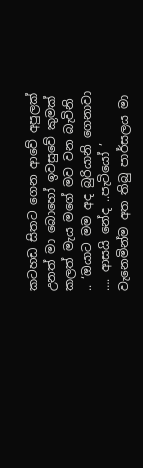කටහඩ සිතට ගෙන ආවේ අපුලක් උනත් මා බොහෝ ඉවසුවේ කුමක් කලත් මැය මගේ මව වන බැවිනි .. ‘ඔයාට මම අද බුරියානි ගෙනාවා …. ආසයි නේද ..පැටියෝ ’ වැනෙමින්ම අත තිබු පාර්සලය මා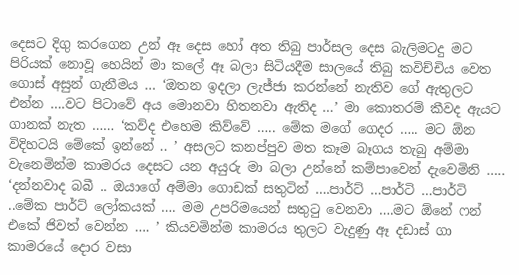දෙසට දිගු කරගෙන උන් ඈ දෙස හෝ අත තිබු පාර්සල දෙස බැලිමටදු මට පිරියක් නොවූ හෙයින් මා කලේ ඈ බලා සිටියදීම සාලයේ තිබු කවිච්චිය වෙත ගොස් අසුන් ගැනීමය … ‘ඔතන ඉදලා ලැජ්ජා කරන්නේ නැතිව ගේ ඇතුලට එන්න ….වට පිටාවේ අය මොනවා හිතනවා ඇතිද …’ මා කොතරම් කීවද ඇයට ගානක් නැත …… ‘කව්ද එහෙම කිව්වේ ….. මේක මගේ ගෙදර ….. මට ඕන විදිහටයි මේකේ ඉන්නේ .. ’ අසලට කනප්පුව මත කෑම බෑගය තැබු අම්මා වැනෙමින්ම කාමරය දෙසට යන අයුරු මා බලා උන්නේ කම්පාවෙන් දැවෙමිනි ….. ‘දන්නවාද බබී .. ඔයාගේ අම්මා ගොඩක් සතුටින් ….පාර්ට් …පාර්ටි …පාර්ටි ..මේක පාර්ට් ලෝකයක් …. මම උපරිමයෙන් සතුටු වෙනවා ….මට ඕනේ ෆන් එකේ ජිවත් වෙන්න …. ’ කියවමින්ම කාමරය තුලට වැදුණු ඈ දඩාස් ගා කාමරයේ දොර වසා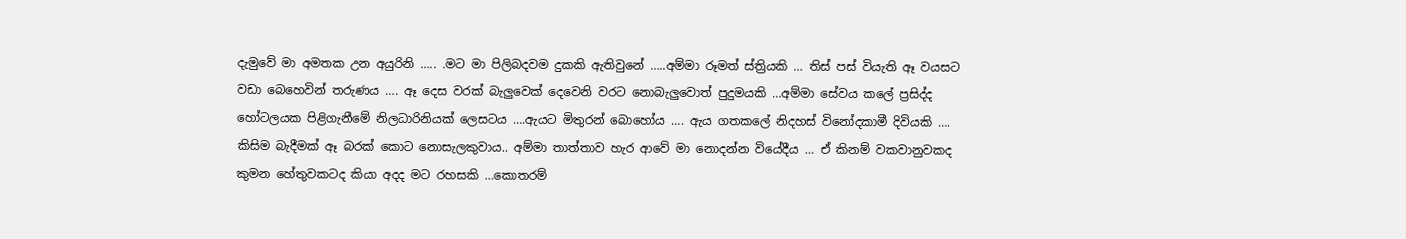දැමුවේ මා අමතක උන අයුරිනි ….. .මට මා පිලිබදවම දුකකි ඇතිවුනේ …..අම්මා රූමත් ස්ත්‍රියකි … තිස් පස් වියැති ඈ වයසට වඩා බෙහෙවින් තරුණය …. ඈ දෙස වරක් බැලුවෙක් දෙවෙනි වරට නොබැලුවොත් පුදුමයකි …අම්මා සේවය කලේ ප්‍රසිද්ද හෝටලයක පිළිගැනීමේ නිලධාරිනියක් ලෙසටය ….ඇයට මිතුරන් බොහෝය …. ඇය ගතකලේ නිදහස් විනෝදකාමී දිවියකි …. කිසිම බැදීමක් ඈ බරක් කොට නොසැලකුවාය.. අම්මා තාත්තාව හැර ආවේ මා නොදන්න වියේදීය … ඒ කිනම් වකවානුවකද කුමන හේතුවකටද කියා අදද මට රහසකි …කොතරම්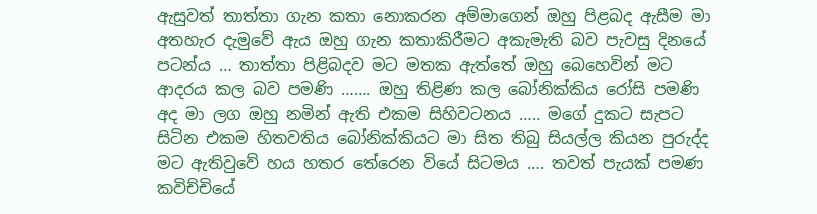ඇසුවත් තාත්තා ගැන කතා නොකරන අම්මාගෙන් ඔහු පිළබද ඇසීම මා අතහැර දැමුවේ ඇය ඔහු ගැන කතාකිරීමට අකැමැති බව පැවසු දිනයේ පටන්ය … තාත්තා පිළිබදව මට මතක ඇත්තේ ඔහු බෙහෙවින් මට ආදරය කල බව පමණි ……. ඔහු තිළිණ කල බෝනික්කිය රෝසි පමණි අද මා ලග ඔහු නමින් ඇති එකම සිහිවටනය ….. මගේ දුකට සැපට සිටින එකම හිතවතිය බෝනික්කියට මා සිත තිබු සියල්ල කියන පුරුද්ද මට ඇතිවුවේ හය හතර තේරෙන වියේ සිටමය …. තවත් පැයක් පමණ කවිච්චියේ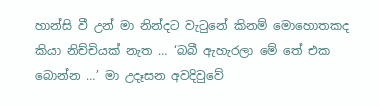හාන්සි වී උන් මා නින්දට වැටුනේ කිනම් මොහොතකද කියා නිච්චියක් නැත … ‘බබී ඇහැරලා මේ තේ එක බොන්න …’ මා උදෑසන අවදිවුවේ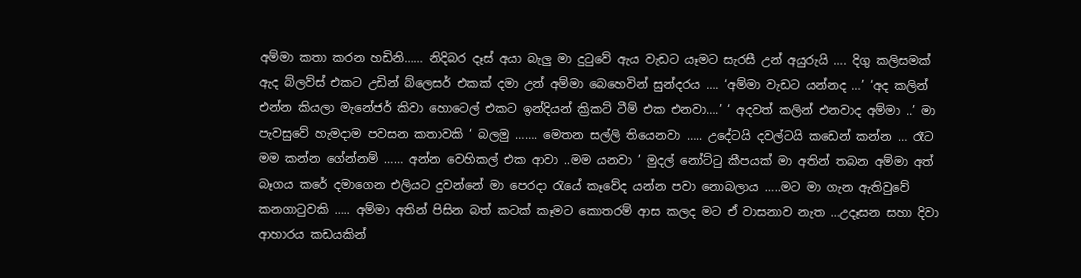අම්මා කතා කරන හඩිනි…… නිදිබර දෑස් අයා බැලු මා දුටුවේ ඇය වැඩට යෑමට සැරසී උන් අයුරුයි …. දිගු කලිසමක් ඇද බ්ලව්ස් එකට උඩින් බ්ලෙසර් එකක් දමා උන් අම්මා බෙහෙවින් සුන්දරය …. ‘අම්මා වැඩට යන්නද …’ ‘අද කලින් එන්න කියලා මැනේජර් කිවා හොටෙල් එකට ඉන්දියන් ක්‍රිකට් ටීම් එක එනවා….’ ‘ අදවත් කලින් එනවාද අම්මා ..’ මා පැවසුවේ හැමදාම පවසන කතාවකි ‘ බලමු ……. මෙතන සල්ලි තියෙනවා ….. උදේටයි දවල්ටයි කඩෙන් කන්න … රෑට මම කන්න ගේන්නම් …… අන්න වෙහිකල් එක ආවා ..මම යනවා ’ මුදල් නෝට්ටු කීපයක් මා අතින් තබන අම්මා අත් බෑගය කරේ දමාගෙන එලියට දුවන්නේ මා පෙරදා රැයේ කෑවේද යන්න පවා නොබලාය …..මට මා ගැන ඇතිවුවේ කනගාටුවකි ….. අම්මා අතින් පිසින බත් කටක් කෑමට කොතරම් ආස කලද මට ඒ වාසනාව නැත …උදෑසන සහා දිවා ආහාරය කඩයකින්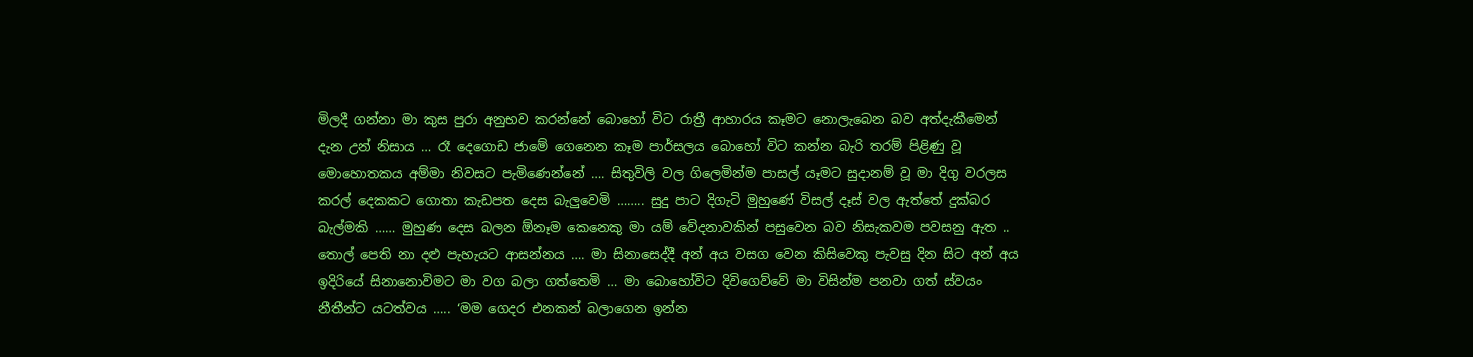මිලදී ගන්නා මා කුස පුරා අනුභව කරන්නේ බොහෝ විට රාත්‍රී ආහාරය කෑමට නොලැබෙන බව අත්දැකීමෙන් දැන උන් නිසාය … රෑ දෙගොඩ ජාමේ ගෙනෙන කෑම පාර්සලය බොහෝ විට කන්න බැරි තරම් පිළිණු වූ මොහොතකය අම්මා නිවසට පැමිණෙන්නේ …. සිතුවිලි වල ගිලෙමින්ම පාසල් යෑමට සුදානම් වූ මා දිගු වරලස කරල් දෙකකට ගොතා කැඩපත දෙස බැලුවෙමි …….. සුදු පාට දිගැටි මුහුණේ විසල් දෑස් වල ඇත්තේ දුක්බර බැල්මකි …… මුහුණ දෙස බලන ඕනෑම කෙනෙකු මා යම් වේදනාවකින් පසුවෙන බව නිසැකවම පවසනු ඇත .. තොල් පෙති නා දළු පැහැයට ආසන්නය …. මා සිනාසෙද්දී අන් අය වසග වෙන කිසිවෙකු පැවසු දින සිට අන් අය ඉදිරියේ සිනානොවිමට මා වග බලා ගත්තෙමි … මා බොහෝවිට දිවිගෙව්වේ මා විසින්ම පනවා ගත් ස්වයං නීතීන්ට යටත්වය ….. ‘මම ගෙදර එනකන් බලාගෙන ඉන්න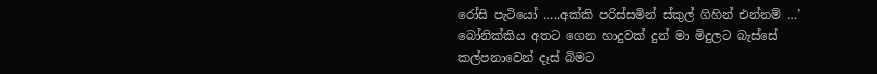රෝසි පැටියෝ …..අක්කි පරිස්සමින් ස්කුල් ගිහින් එන්නම් …’ බෝනික්කිය අතට ගෙන හාදුවක් දුන් මා මිදුලට බැස්සේ කල්පනාවෙන් දෑස් බිමට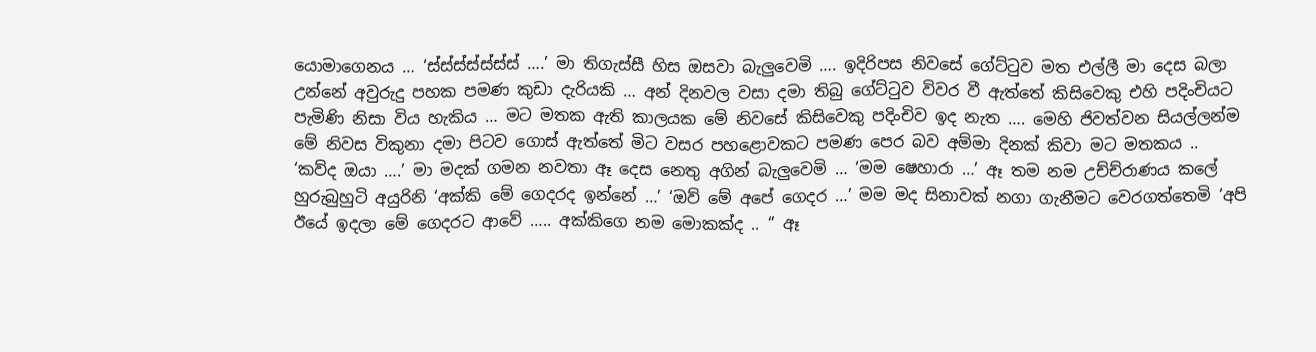යොමාගෙනය … ‘ස්ස්ස්ස්ස්ස්ස් ….’ මා තිගැස්සී හිස ඔසවා බැලුවෙමි …. ඉදිරිපස නිවසේ ගේට්ටුව මත එල්ලී මා දෙස බලා උන්නේ අවුරුදු පහක පමණ කුඩා දැරියකි … අන් දිනවල වසා දමා තිබු ගේට්ටුව විවර වී ඇත්තේ කිසිවෙකු එහි පදිංචියට පැමිණි නිසා විය හැකිය … මට මතක ඇති කාලයක මේ නිවසේ කිසිවෙකු පදිංචිව ඉද නැත …. මෙහි ජිවත්වන සියල්ලන්ම මේ නිවස විකුනා දමා පිටව ගොස් ඇත්තේ මිට වසර පහළොවකට පමණ පෙර බව අම්මා දිනක් කිවා මට මතකය .. ‘කව්ද ඔයා ….’ මා මදක් ගමන නවතා ඈ දෙස නෙතු අගින් බැලුවෙමි … ‘මම ෂෙහාරා …’ ඈ තම නම උච්ච්රාණය කලේ හුරුබුහුටි අයුරිනි ‘අක්කි මේ ගෙදරද ඉන්නේ …’ ‘ඔව් මේ අපේ ගෙදර …’ මම මද සිනාවක් නගා ගැනීමට වෙරගත්තෙමි ‘අපි ඊයේ ඉදලා මේ ගෙදරට ආවේ ….. අක්කිගෙ නම මොකක්ද .. ‘’ ඈ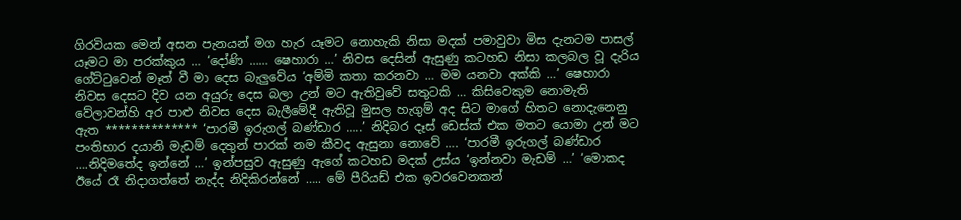ගිරවියක මෙන් අසන පැනයන් මග හැර යෑමට නොහැකි නිසා මදක් පමාවුවා මිස දැනටම පාසල් යෑමට මා පරක්කුය … ‘දෝණි …… ෂෙහාරා …’ නිවස දෙසින් ඇසුණු කටහඩ නිසා කලබල වූ දැරිය ගේට්ටුවෙන් මෑත් වී මා දෙස බැලුවේය ‘අම්මි කතා කරනවා … මම යනවා අක්කි …’ ෂෙහාරා නිවස දෙසට දිව යන අයුරු දෙස බලා උන් මට ඇතිවුවේ සතුටකි … කිසිවෙකුම නොමැති වේලාවන්හි අර පාළු නිවස දෙස බැලීමේදී ඇතිවූ මුසල හැගුම් අද සිට මාගේ හිතට නොදැනෙනු ඇත ************** ‘පාරමී ඉරුගල් බණ්ඩාර …..’ නිදිබර දෑස් ඩෙස්ක් එක මතට යොමා උන් මට පංතිභාර දයානි මැඩම් දෙතුන් පාරක් නම කීවද ඇසුනා නොවේ …. ‘පාරමී ඉරුගල් බණ්ඩාර ….නිදිමතේද ඉන්නේ …’ ඉන්පසුව ඇසුණු ඇගේ කටහඩ මදක් උස්ය ‘ඉන්නවා මැඩම් …’ ‘මොකද ඊයේ රෑ නිදාගත්තේ නැද්ද නිදිකිරන්නේ ….. මේ පීරියඩ් එක ඉවරවෙනකන්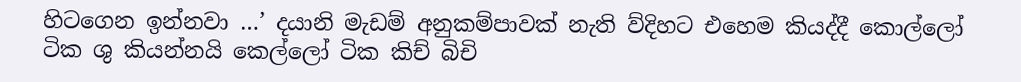හිටගෙන ඉන්නවා …’ දයානි මැඩම් අනුකම්පාවක් නැති ව්දිහට එහෙම කියද්දී කොල්ලෝ ටික ශු කියන්නයි කෙල්ලෝ ටික කිච් බිචි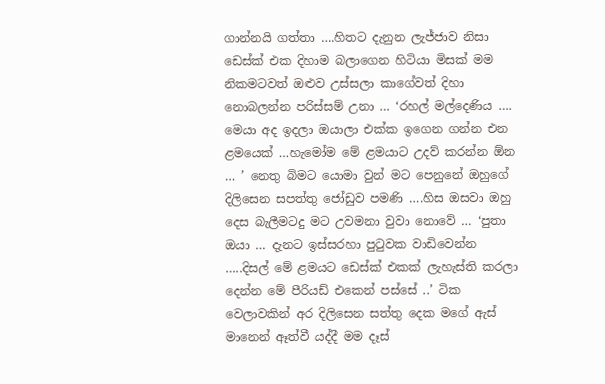ගාන්නයි ගත්තා ….හිතට දැනුන ලැජ්ජාව නිසා ඩෙස්ක් එක දිහාම බලාගෙන හිටියා මිසක් මම නිකමටවත් ඔළුව උස්සලා කාගේවත් දිහා නොබලන්න පරිස්සම් උනා … ‘රහල් මල්දෙණිය …. මෙයා අද ඉදලා ඔයාලා එක්ක ඉගෙන ගන්න එන ළමයෙක් …හැමෝම මේ ළමයාට උදව් කරන්න ඕන … ’ නෙතු බිමට යොමා වුන් මට පෙනුනේ ඔහුගේ දිලිසෙන සපත්තු ජෝඩුව පමණි ….හිස ඔසවා ඔහු දෙස බැලීමටදු මට උවමනා වුවා නොවේ … ‘පුතා ඔයා … දැනට ඉස්සරහා පුටුවක වාඩිවෙන්න …..දිසල් මේ ළමයට ඩෙස්ක් එකක් ලැහැස්ති කරලා දෙන්න මේ පීරියඩ් එකෙන් පස්සේ ..’ ටික වෙලාවකින් අර දිලිසෙන සත්තු දෙක මගේ ඇස් මානෙන් ඈත්වී යද්දී මම දෑස්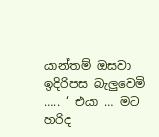යාන්තම් ඔසවා ඉදිරිපස බැලුවෙමි ….. ‘ එයා … මට හරිද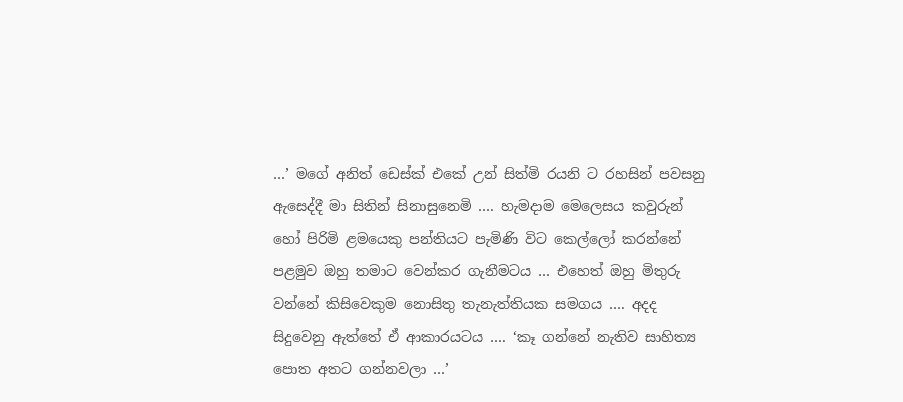…’ මගේ අනිත් ඩෙස්ක් එකේ උන් සිත්මි රයනි ට රහසින් පවසනු ඇසෙද්දී මා සිතින් සිනාසුනෙමි …. හැමදාම මෙලෙසය කවුරුන් හෝ පිරිමි ළමයෙකු පන්තියට පැමිණි විට කෙල්ලෝ කරන්නේ පළමුව ඔහු තමාට වෙන්කර ගැනීමටය … එහෙත් ඔහු මිතුරු වන්නේ කිසිවෙකුම නොසිතු තැනැත්තියක සමගය …. අදද සිදුවෙනු ඇත්තේ ඒ ආකාරයටය …. ‘කෑ ගන්නේ නැතිව සාහිත්‍ය පොත අතට ගන්නවලා …’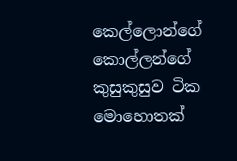කෙල්ලොන්ගේ කොල්ලන්ගේ කුසුකුසුව ටික මොහොතක්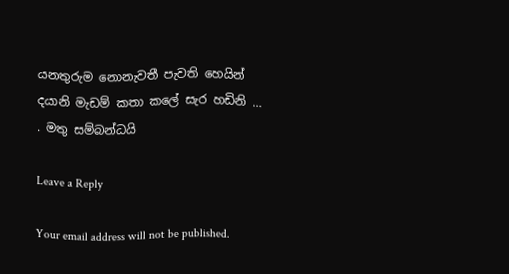යනතුරුම නොනැවතී පැවති හෙයින් දයානි මැඩම් කතා කලේ සැර හඩිනි …
. මතු සම්බන්ධයි

Leave a Reply

Your email address will not be published.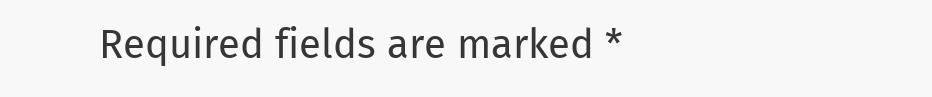Required fields are marked *